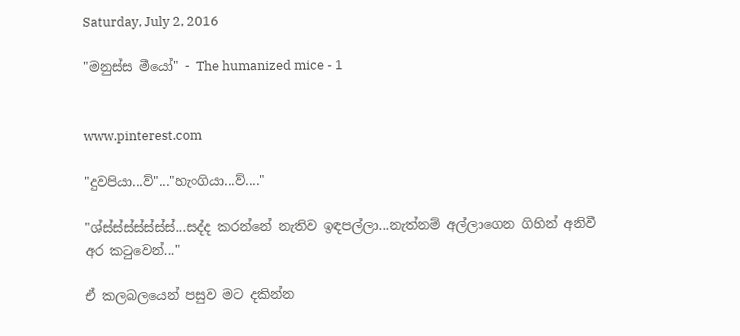Saturday, July 2, 2016

"මනුස්ස මීයෝ" - The humanized mice - 1


www.pinterest.com

"දුවපියා...ව්"..."හැංගියා...ව්...."

"ශ්ස්ස්ස්ස්ස්ස්ස්...සද්ද කරන්නේ නැතිව ඉඳපල්ලා...නැත්නම් අල්ලාගෙන ගිහින් අනිවී අර කටුවෙන්..."

ඒ කලබලයෙන් පසුව මට දකින්න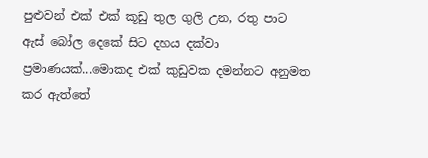පුළුවන් එක් එක් කූඩු තුල ගුලි උන, රතු පාට ඇස් බෝල දෙකේ සිට දහය දක්වා ප්‍රමාණයක්...මොකද එක් කුඩුවක දමන්නට අනුමත කර ඇත්තේ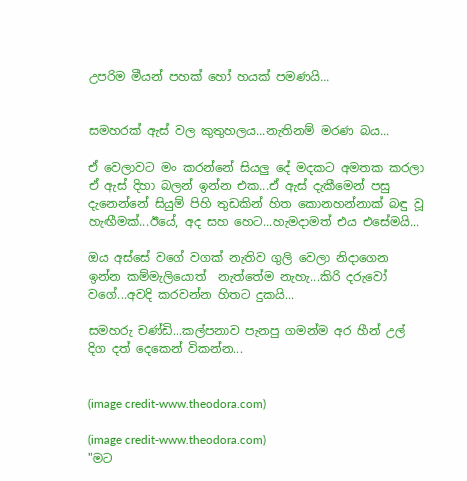උපරිම මීයන් පහක් හෝ හයක් පමණයි...


සමහරක් ඇස් වල කුතුහලය...නැතිනම් මරණ බය...

ඒ වෙලාවට මං කරන්නේ සියලු දේ මදකට අමතක කරලා ඒ ඇස් දිහා බලන් ඉන්න එක...ඒ ඇස් දැකීමෙන් පසු දැනෙන්නේ සියුම් පිහි තුඩකින් හිත කොනහන්නාක් බඳු වූ හැඟීමක්...ඊයේ, අද සහ හෙට...හැමදාමත් එය එසේමයි...

ඔය අස්සේ වගේ වගක් නැතිව ගුලි වෙලා නිදාගෙන ඉන්න කම්මැලියොත්  නැත්තේම නැහැ...කිරි දරුවෝ වගේ...අවදි කරවන්න හිතට දුකයි...

සමහරු චණ්ඩි...කල්පනාව පැනපු ගමන්ම අර හීන් උල් දිග දත් දෙකෙන් විකන්න...


(image credit-www.theodora.com)

(image credit-www.theodora.com)
"මට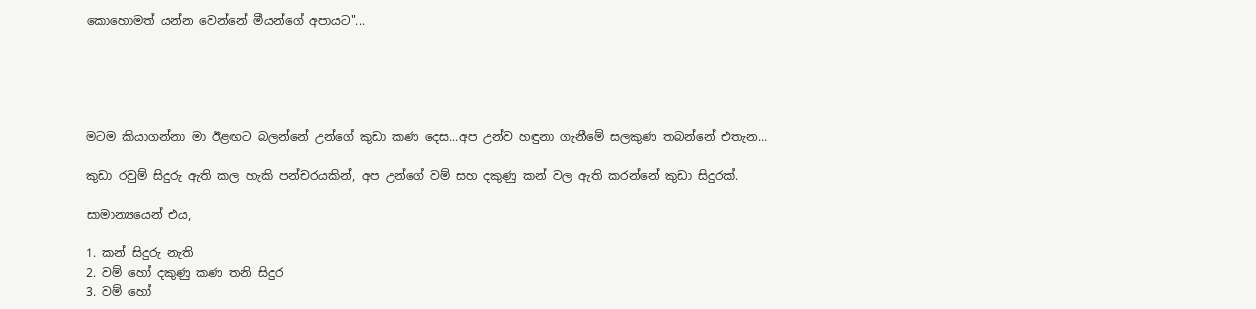කොහොමත් යන්න වෙන්නේ මීයන්ගේ අපායට"...





මටම කියාගන්නා මා ඊළඟට බලන්නේ උන්ගේ කුඩා කණ දෙස...අප උන්ව හඳුනා ගැනීමේ සලකුණ තබන්නේ එතැන...

කුඩා රවුම් සිදුරු ඇති කල හැකි පන්චරයකින්, අප උන්ගේ වම් සහ දකුණු කන් වල ඇති කරන්නේ කුඩා සිදුරක්.

සාමාන්‍යයෙන් එය,

1. කන් සිදුරු නැති
2. වම් හෝ දකුණු කණ තනි සිදුර
3. වම් හෝ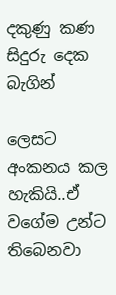දකුණු කණ සිදුරු දෙක බැගින්

ලෙසට අංකනය කල හැකියි..ඒ වගේම උන්ට තිබෙනවා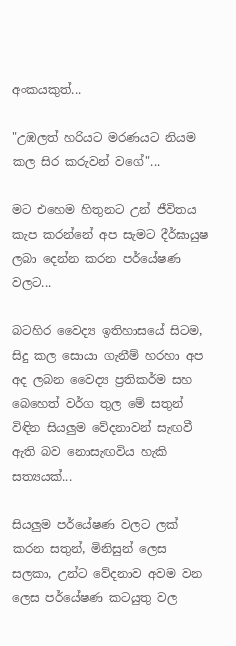අංකයකුත්...

"උඹලත් හරියට මරණයට නියම කල සිර කරුවන් වගේ"...

මට එහෙම හිතුනට උන් ජීවිතය කැප කරන්නේ අප සැමට දීර්ඝායුෂ ලබා දෙන්න කරන පර්යේෂණ වලට...

බටහිර වෛද්‍ය ඉතිහාසයේ සිටම, සිදු කල සොයා ගැනීම් හරහා අප අද ලබන වෛද්‍ය ප්‍රතිකර්ම සහ බෙහෙත් වර්ග තුල මේ සතුන් විඳින සියලුම වේදනාවන් සැඟවී ඇති බව නොසැඟවිය හැකි සත්‍යයක්...

සියලුම පර්යේෂණ වලට ලක් කරන සතුන්, මිනිසුන් ලෙස සලකා, උන්ට වේදනාව අවම වන ලෙස පර්යේෂණ කටයුතු වල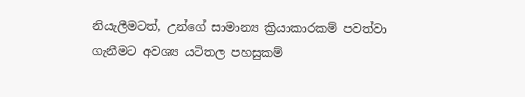නියැලීමටත්, උන්ගේ සාමාන්‍ය ක්‍රියාකාරකම් පවත්වා ගැනීමට අවශ්‍ය යටිතල පහසුකම්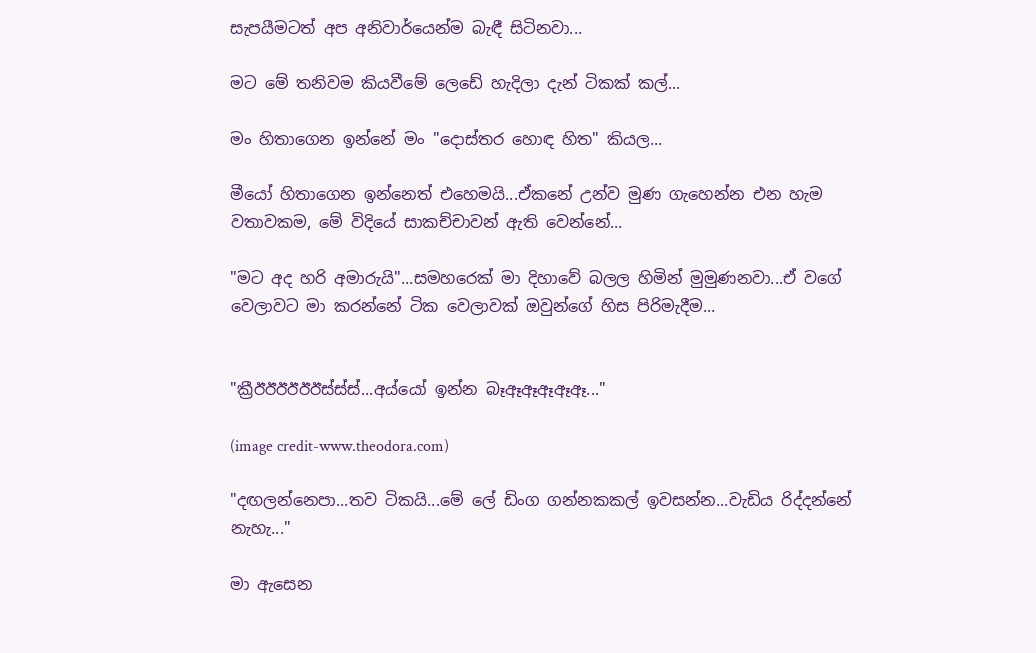සැපයීමටත් අප අනිවාර්යෙන්ම බැඳී සිටිනවා...

මට මේ තනිවම කියවීමේ ලෙඩේ හැදිලා දැන් ටිකක් කල්...

මං හිතාගෙන ඉන්නේ මං "දොස්තර හොඳ හිත" කියල...

මීයෝ හිතාගෙන ඉන්නෙත් එහෙමයි...ඒකනේ උන්ව මුණ ගැහෙන්න එන හැම වතාවකම, මේ විදියේ සාකච්චාවන් ඇති වෙන්නේ...

"මට අද හරි අමාරුයි"...සමහරෙක් මා දිහාවේ බලල හිමින් මුමුණනවා...ඒ වගේ වෙලාවට මා කරන්නේ ටික වෙලාවක් ඔවුන්ගේ හිස පිරිමැදීම...


"ක්‍රීඊඊඊඊඊඊස්ස්ස්...අය්යෝ ඉන්න බෑඈඈඈඈඈ..."

(image credit-www.theodora.com)

"දඟලන්නෙපා...තව ටිකයි...මේ ලේ ඩිංග ගන්නකකල් ඉවසන්න...වැඩිය රිද්දන්නේ නැහැ..."

මා ඇසෙන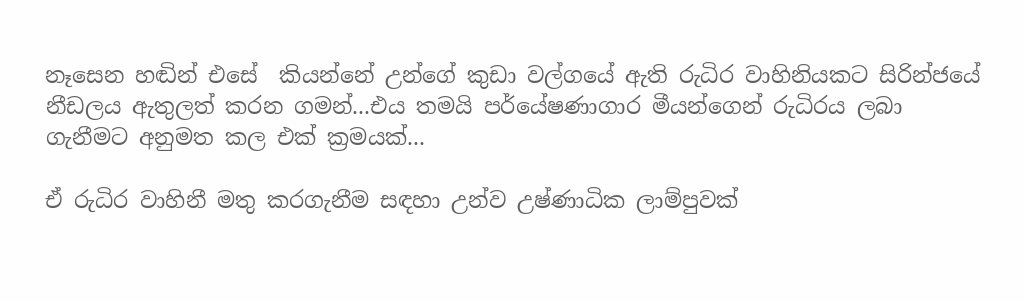නෑසෙන හඬින් එසේ  කියන්නේ උන්ගේ කුඩා වල්ගයේ ඇති රුධිර වාහිනියකට සිරින්ජයේ නීඩලය ඇතුලත් කරන ගමන්...එය තමයි පර්යේෂණාගාර මීයන්ගෙන් රුධිරය ලබා ගැනීමට අනුමත කල එක් ක්‍රමයක්...

ඒ රුධිර වාහිනී මතු කරගැනීම සඳහා උන්ව උෂ්ණාධික ලාම්පුවක්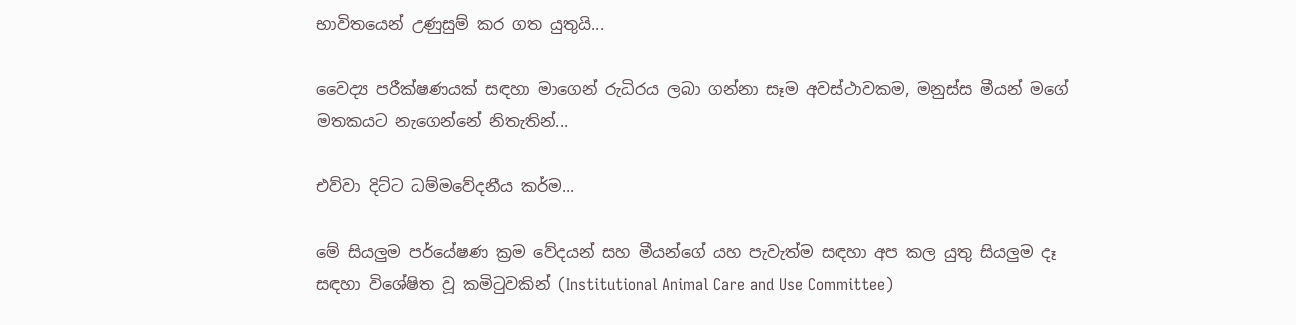භාවිතයෙන් උණුසුම් කර ගත යුතුයි...

වෛද්‍ය පරීක්ෂණයක් සඳහා මාගෙන් රුධිරය ලබා ගන්නා සෑම අවස්ථාවකම, මනුස්ස මීයන් මගේ මතකයට නැගෙන්නේ නිතැතින්...

එව්වා දිට්ට ධම්මවේදනීය කර්ම...

මේ සියලුම පර්යේෂණ ක්‍රම වේදයන් සහ මීයන්ගේ යහ පැවැත්ම සඳහා අප කල යුතු සියලුම දෑ සඳහා විශේෂිත වූ කමිටුවකින් (Institutional Animal Care and Use Committee)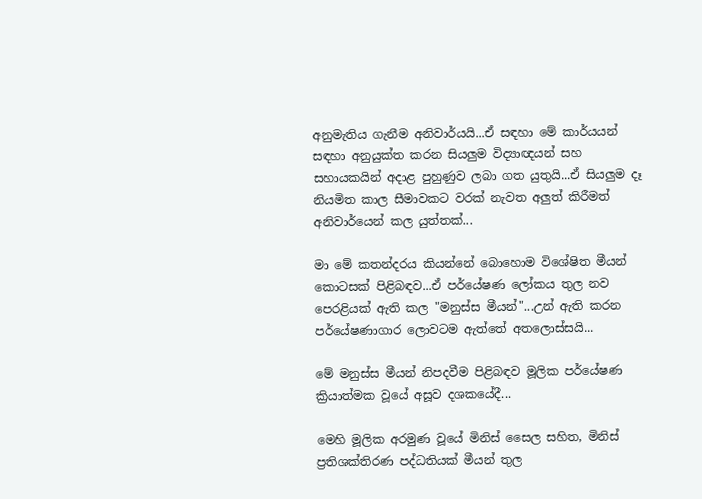අනුමැතිය ගැනීම අනිවාර්යයි...ඒ සඳහා මේ කාර්යයන් සඳහා අනුයුක්ත කරන සියලුම විද්‍යාඥයන් සහ සහායකයින් අදාළ පුහුණුව ලබා ගත යුතුයි...ඒ සියලුම දෑ නියමිත කාල සීමාවකට වරක් නැවත අලුත් කිරීමත් අනිවාර්යෙන් කල යුත්තක්...

මා මේ කතන්දරය කියන්නේ බොහොම විශේෂිත මීයන් කොටසක් පිළිබඳව...ඒ පර්යේෂණ ලෝකය තුල නව පෙරළියක් ඇති කල "මනුස්ස මීයන්"...උන් ඇති කරන පර්යේෂණාගාර ලොවටම ඇත්තේ අතලොස්සයි...

මේ මනුස්ස මීයන් නිපදවීම පිළිබඳව මූලික පර්යේෂණ ක්‍රියාත්මක වූයේ අසූව දශකයේදී...

මෙහි මූලික අරමුණ වූයේ මිනිස් සෛල සහිත, මිනිස් ප්‍රතිශක්තිරණ පද්ධතියක් මීයන් තුල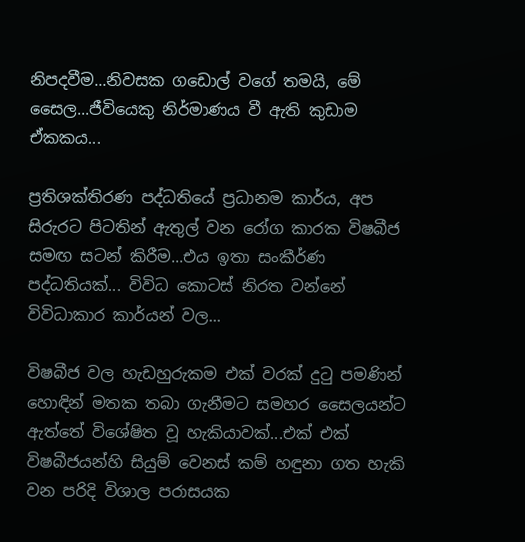නිපදවීම...නිවසක ගඩොල් වගේ තමයි, මේ සෛල...ජීවියෙකු නිර්මාණය වී ඇති කුඩාම ඒකකය...

ප්‍රතිශක්තිරණ පද්ධතියේ ප්‍රධානම කාර්ය, අප සිරුරට පිටතින් ඇතුල් වන රෝග කාරක විෂබීජ සමඟ සටන් කිරීම...එය ඉතා සංකීර්ණ පද්ධතියක්... විවිධ කොටස් නිරත වන්නේ විවිධාකාර කාර්යන් වල...

විෂබීජ වල හැඩහුරුකම එක් වරක් දුටු පමණින් හොඳින් මතක තබා ගැනීමට සමහර සෛලයන්ට ඇත්තේ විශේෂිත වූ හැකියාවක්...එක් එක් විෂබීජයන්හි සියුම් වෙනස් කම් හඳුනා ගත හැකි වන පරිදි විශාල පරාසයක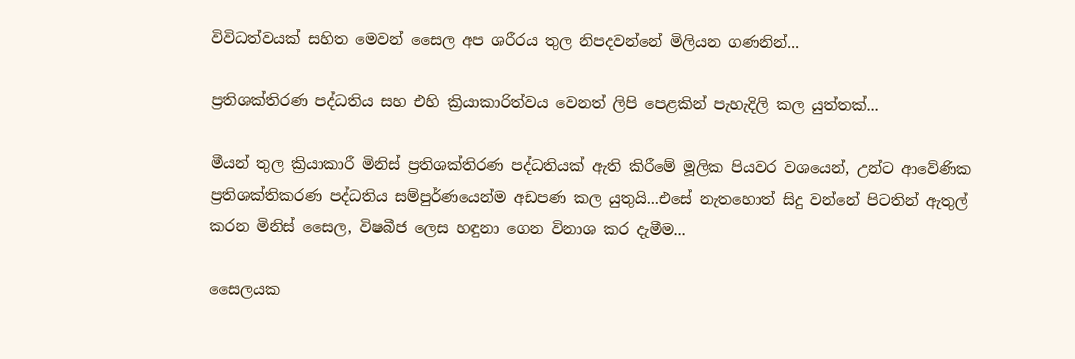විවිධත්වයක් සහිත මෙවන් සෛල අප ශරීරය තුල නිපදවන්නේ මිලියන ගණනින්...

ප්‍රතිශක්තිරණ පද්ධතිය සහ එහි ක්‍රියාකාරිත්වය වෙනත් ලිපි පෙළකින් පැහැදිලි කල යුත්තක්...

මීයන් තුල ක්‍රියාකාරී මිනිස් ප්‍රතිශක්තිරණ පද්ධතියක් ඇති කිරීමේ මූලික පියවර වශයෙන්, උන්ට ආවේණික ප්‍රතිශක්තිකරණ පද්ධතිය සම්පුර්ණයෙන්ම අඩපණ කල යුතුයි...එසේ නැතහොත් සිදු වන්නේ පිටතින් ඇතුල් කරන මිනිස් සෛල, විෂබීජ ලෙස හඳුනා ගෙන විනාශ කර දැමීම...

සෛලයක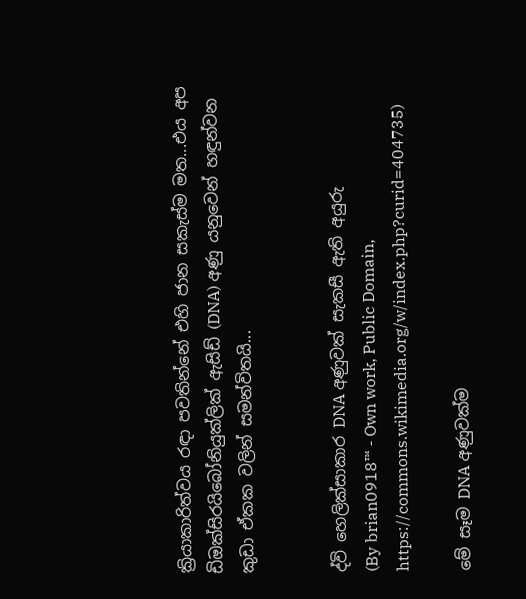ක්‍රියාකාරිත්වය රඳා පවතින්නේ එහි ජාන සකැස්ම මත...එය අප ඩිඔක්සිරයිබෝනියුක්ලික් ඇසිඩ් (DNA) අණු යනුවෙන් හඳුන්වන කුඩා ඒකක වලින් සමන්විතයි...


ද්වි හෙලික්සාකාර DNA අණුවක් සැකසී ඇති අයුරු
(By brian0918™ - Own work, Public Domain, https://commons.wikimedia.org/w/index.php?curid=404735)

මේ සෑම DNA අණුවක්ම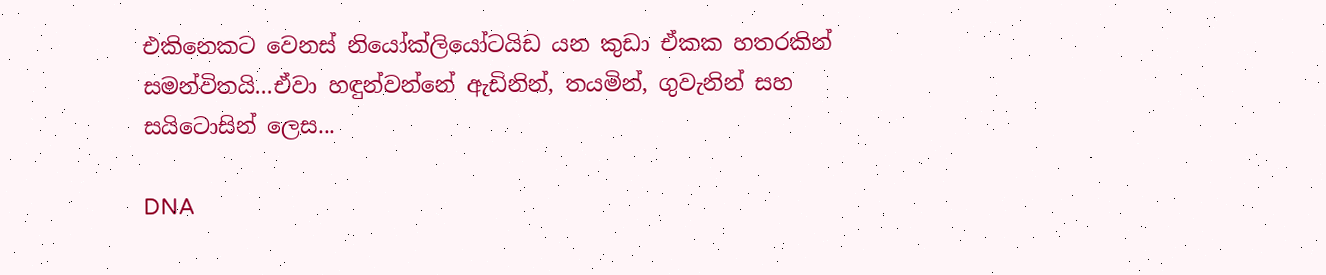එකිනෙකට වෙනස් නියෝක්ලියෝටයිඩ යන කුඩා ඒකක හතරකින් සමන්විතයි...ඒවා හඳුන්වන්නේ ඇඩිනින්, තයමින්, ගුවැනින් සහ සයිටොසින් ලෙස...

DNA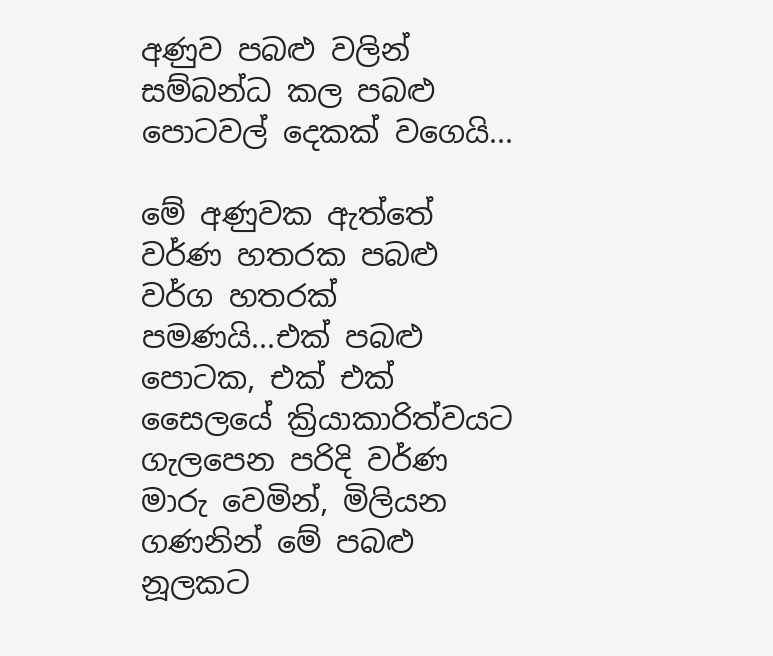අණුව පබළු වලින් සම්බන්ධ කල පබළු පොටවල් දෙකක් වගෙයි...

මේ අණුවක ඇත්තේ වර්ණ හතරක පබළු වර්ග හතරක් පමණයි...එක් පබළු පොටක, එක් එක් සෛලයේ ක්‍රියාකාරිත්වයට ගැලපෙන පරිදි වර්ණ මාරු වෙමින්, මිලියන ගණනින් මේ පබළු නූලකට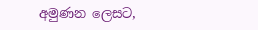අමුණන ලෙසට,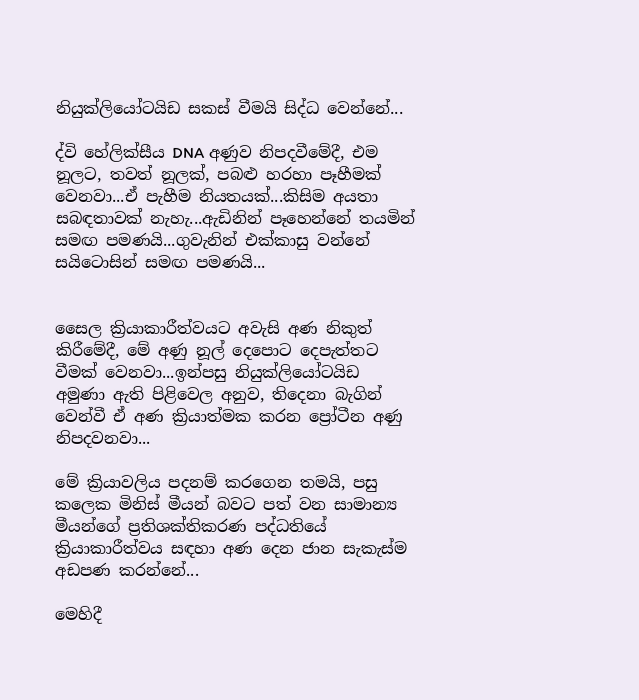නියුක්ලියෝටයිඩ සකස් වීමයි සිද්ධ වෙන්නේ...

ද්වි හේලික්සීය DNA අණුව නිපදවීමේදී, එම නූලට, තවත් නූලක්, පබළු හරහා පෑහීමක් වෙනවා...ඒ පැහීම නියතයක්...කිසිම අයතා සබඳතාවක් නැහැ...ඇඩිනින් පෑහෙන්නේ තයමින් සමඟ පමණයි...ගුවැනින් එක්කාසු වන්නේ  සයිටොසින් සමඟ පමණයි...


සෛල ක්‍රියාකාරීත්වයට අවැසි අණ නිකුත් කිරීමේදී, මේ අණු නූල් දෙපොට දෙපැත්තට වීමක් වෙනවා...ඉන්පසු නියුක්ලියෝටයිඩ අමුණා ඇති පිළිවෙල අනුව, තිදෙනා බැගින් වෙන්වී ඒ අණ ක්‍රියාත්මක කරන ප්‍රෝටීන අණු නිපදවනවා...

මේ ක්‍රියාවලිය පදනම් කරගෙන තමයි, පසු කලෙක මිනිස් මීයන් බවට පත් වන සාමාන්‍ය මීයන්ගේ ප්‍රතිශක්තිකරණ පද්ධතියේ ක්‍රියාකාරීත්වය සඳහා අණ දෙන ජාන සැකැස්ම අඩපණ කරන්නේ...

මෙහිදී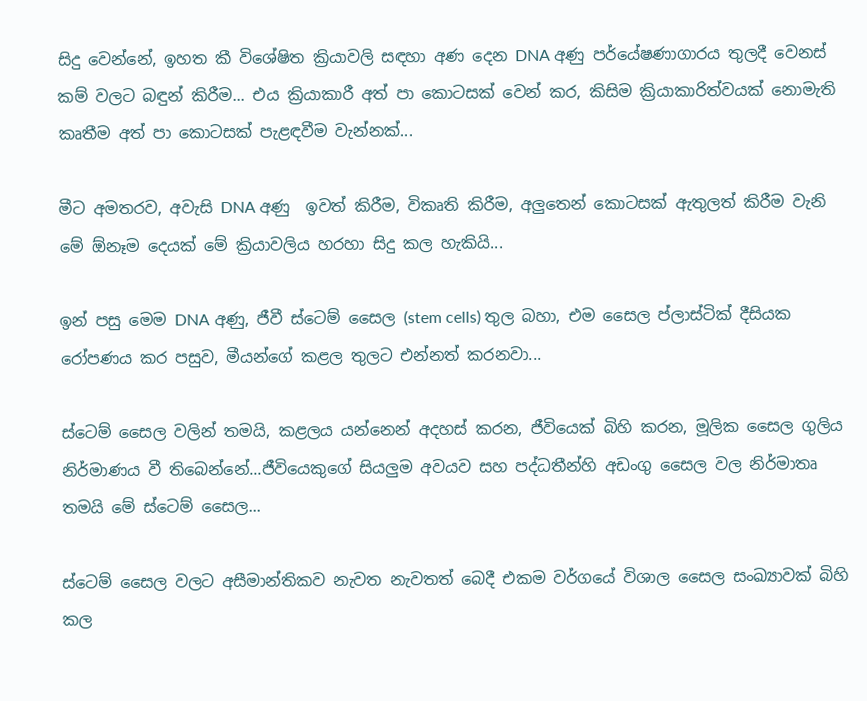සිදු වෙන්නේ, ඉහත කී විශේෂිත ක්‍රියාවලි සඳහා අණ දෙන DNA අණු පර්යේෂණාගාරය තුලදී වෙනස් කම් වලට බඳුන් කිරීම... එය ක්‍රියාකාරී අත් පා කොටසක් වෙන් කර, කිසිම ක්‍රියාකාරිත්වයක් නොමැති කෘතීම අත් පා කොටසක් පැළඳවීම වැන්නක්...

මීට අමතරව, අවැසි DNA අණු  ඉවත් කිරීම, විකෘති කිරීම, අලුතෙන් කොටසක් ඇතුලත් කිරීම වැනි මේ ඕනෑම දෙයක් මේ ක්‍රියාවලිය හරහා සිදු කල හැකියි...

ඉන් පසු මෙම DNA අණු, ජීවී ස්ටෙම් සෛල (stem cells) තුල බහා, එම සෛල ප්ලාස්ටික් දීසියක රෝපණය කර පසුව, මීයන්ගේ කළල තුලට එන්නත් කරනවා...

ස්ටෙම් සෛල වලින් තමයි, කළලය යන්නෙන් අදහස් කරන, ජීවියෙක් බිහි කරන, මූලික සෛල ගුලිය නිර්මාණය වී තිබෙන්නේ...ජීවියෙකුගේ සියලුම අවයව සහ පද්ධතීන්හි අඩංගු සෛල වල නිර්මාතෘ තමයි මේ ස්ටෙම් සෛල...

ස්ටෙම් සෛල වලට අසීමාන්තිකව නැවත නැවතත් බෙදී එකම වර්ගයේ විශාල සෛල සංඛ්‍යාවක් බිහි කල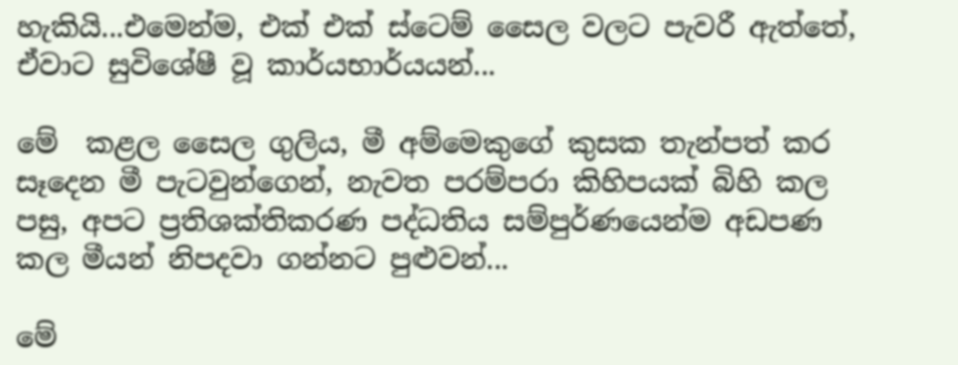හැකියි...එමෙන්ම, එක් එක් ස්ටෙම් සෛල වලට පැවරී ඇත්තේ, ඒවාට සුවිශේෂී වූ කාර්යභාර්යයන්...

මේ  කළල සෛල ගුලිය, මී අම්මෙකුගේ කුසක තැන්පත් කර සෑදෙන මී පැටවුන්ගෙන්, නැවත පරම්පරා කිහිපයක් බිහි කල පසු, අපට ප්‍රතිශක්තිකරණ පද්ධතිය සම්පුර්ණයෙන්ම අඩපණ කල මීයන් නිපදවා ගන්නට පුළුවන්...

මේ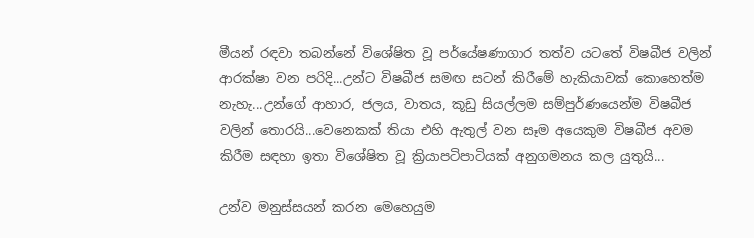මීයන් රඳවා තබන්නේ විශේෂිත වූ පර්යේෂණාගාර තත්ව යටතේ විෂබීජ වලින් ආරක්ෂා වන පරිදි...උන්ට විෂබීජ සමඟ සටන් කිරීමේ හැකියාවක් කොහෙත්ම නැහැ...උන්ගේ ආහාර, ජලය, වාතය, කූඩු සියල්ලම සම්පුර්ණයෙන්ම විෂබීජ වලින් තොරයි...වෙනෙකක් තියා එහි ඇතුල් වන සෑම අයෙකුම විෂබීජ අවම කිරීම සඳහා ඉතා විශේෂිත වූ ක්‍රියාපටිපාටියක් අනුගමනය කල යුතුයි...

උන්ව මනුස්සයන් කරන මෙහෙයුම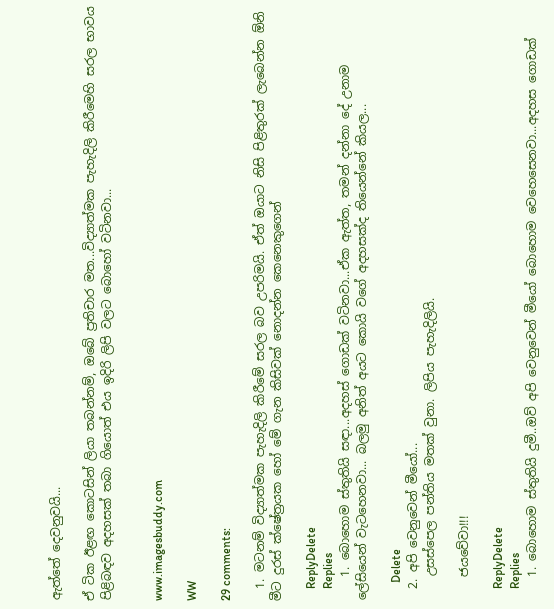ඇත්තේ දෙවනුවයි...

ඒ ටික ඊළඟ කොටසින් ලියා තබන්නම්, ඔබේ ප්‍රතිචාර මත...විද්‍යාත්මක පැහැදිලි කිරීමෙහි සරල භාවය පිළිබඳව අදහසක් තබා ගියොත් එය ඉදිරි ලිපි වලට බොහෝ වටිනවා...


www.imagesbuddy.com

WW

29 comments:

  1. මටනම් විද්‍යාත්මක පැහැදිලි කිරීමේ සරල බව උපරිමයි. ඒත් ඔයාට නිසි පිළිතුරක් ලැබෙන්න ඕනි මීට දුරස් ක්ෂේත්‍රයක හෝ මේ ගැන කිසිවක් නොදන්න කෙනෙකුගෙන්

    ReplyDelete
    Replies
    1. බොහොම ස්තුතියි සඳා...අදහස් ගොඩක් වටිනවා...ඒක ඇත්ත, තමන් දන්නා දේ උනාම ලේසියෙන් වැටහෙනවා... බලමු අනිත් අයට කොයි වගේ අදහසක්ද තියෙන්නේ කියල...

      Delete
  2. අපි වෙනුවෙන් මීයෝ...
    උසස්පෙල පන්තිය මතක් වුනා. ලිපිය පැහැදිලියි.

    ජයවේවා!!!

    ReplyDelete
    Replies
    1. බොහොම ස්තුතියි දුමී..ඔව් අපි වෙනුවෙන් මීයෝ බොහොම වෙහෙසෙනවා...අදහස ගොඩක්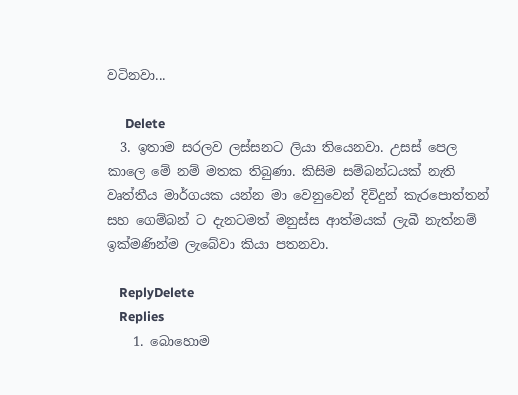වටිනවා...

      Delete
  3. ඉතාම සරලව ලස්සනට ලියා තියෙනවා. උසස් පෙල කාලෙ මේ නම් මතක තිබුණා. කිසිම සම්බන්ධයක් නැති වෘත්තීය මාර්ගයක යන්න මා වෙනුවෙන් දිවිදුන් කැරපොත්තන් සහ ගෙම්බන් ට දැනටමත් මනුස්ස ආත්මයක් ලැබී නැත්නම් ඉක්මණින්ම ලැබේවා කියා පතනවා.

    ReplyDelete
    Replies
    1. බොහොම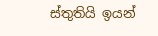ස්තුතියි ඉයන්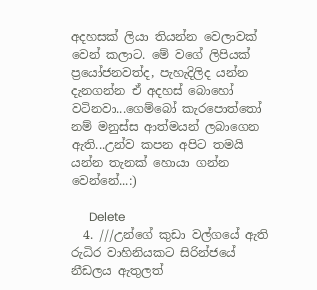අදහසක් ලියා තියන්න වෙලාවක් වෙන් කලාට. මේ වගේ ලිපියක් ප්‍රයෝජනවත්ද, පැහැදිලිද යන්න දැනගන්න ඒ අදහස් බොහෝ වටිනවා...ගෙම්බෝ කැරපොත්තෝ නම් මනුස්ස ආත්මයන් ලබාගෙන ඇති...උන්ව කපන අපිට තමයි යන්න තැනක් හොයා ගන්න වෙන්නේ...:)

      Delete
  4. ///උන්ගේ කුඩා වල්ගයේ ඇති රුධිර වාහිනියකට සිරින්ජයේ නීඩලය ඇතුලත්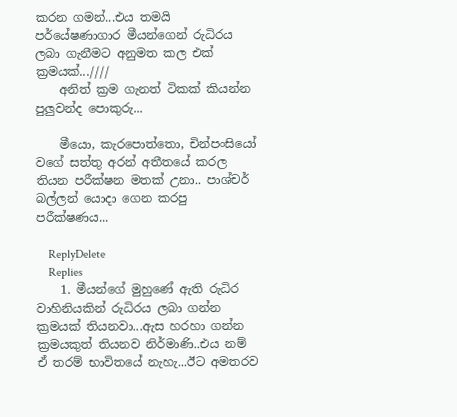කරන ගමන්...එය තමයි පර්යේෂණාගාර මීයන්ගෙන් රුධිරය ලබා ගැනීමට අනුමත කල එක් ක්‍රමයක්...////
    අනිත් ක්‍රම ගැනත් ටිකක් කියන්න පුලුවන්ද පොකුරු...

    මීයො, කැරපොත්තො, චින්පංසියෝ වගේ සත්තු අරන් අතීතයේ කරල තියන පරීක්ෂන මතක් උනා.. පාශ්චර් බල්ලන් යොදා ගෙන කරපු පරීක්ෂණය...

    ReplyDelete
    Replies
    1. මීයන්ගේ මුහුණේ ඇති රුධිර වාහිනියකින් රුධිරය ලබා ගන්න ක්‍රමයක් තියනවා...ඇස හරහා ගන්න ක්‍රමයකුත් තියනව නිර්මාණි..එය නම් ඒ තරම් භාවිතයේ නැහැ...ඊට අමතරව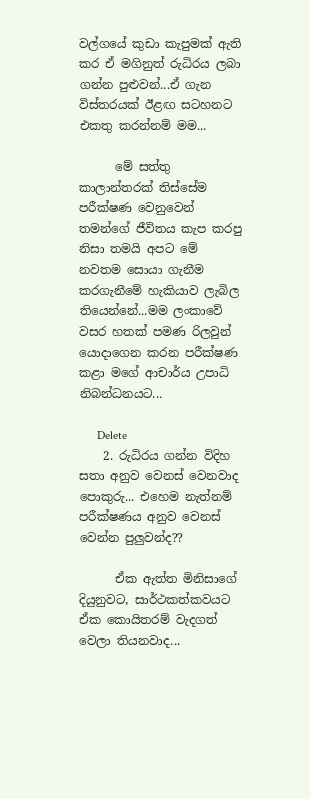වල්ගයේ කුඩා කැපුමක් ඇති කර ඒ මගිනුත් රුධිරය ලබා ගන්න පුළුවන්...ඒ ගැන විස්තරයක් ඊළඟ සටහනට එකතු කරන්නම් මම...

      මේ සත්තු කාලාන්තරක් තිස්සේම පරීක්ෂණ වෙනුවෙන් තමන්ගේ ජීවිතය කැප කරපු නිසා තමයි අපට මේ නවතම සොයා ගැනීම කරගැනීමේ හැකියාව ලැබිල තියෙන්නේ...මම ලංකාවේ වසර හතක් පමණ රිලවුන් යොදාගෙන කරන පරීක්ෂණ කළා මගේ ආචාර්ය උපාධි නිබන්ධනයට...

      Delete
    2. රුධිරය ගන්න විදිහ සතා අනුව වෙනස් වෙනවාද පොකුරු... එහෙම නැත්නම් පරීක්ෂණය අනුව වෙනස් වෙන්න පුලුවන්ද??

      ඒක ඇත්ත මිනිසාගේ දියුනුවට, සාර්ථකත්කවයට ඒක කොයිතරම් වැදගත් වෙලා තියනවාද...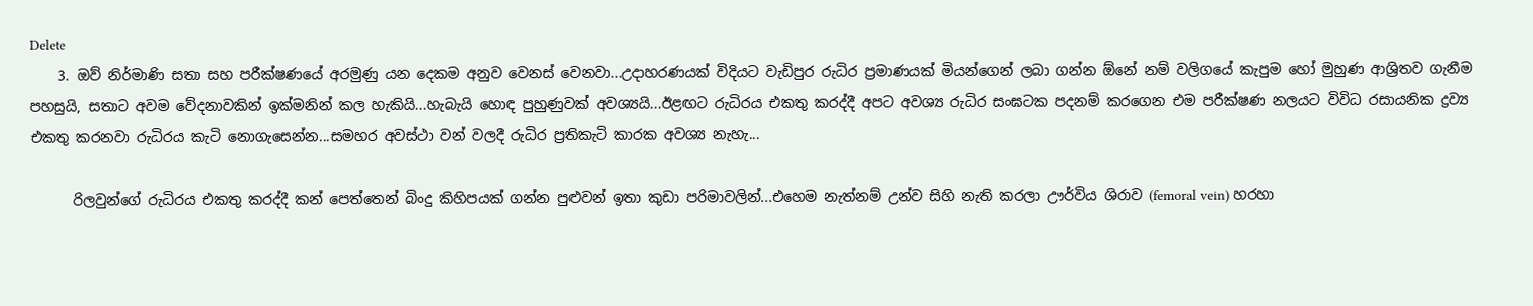Delete
    3. ඔව් නිර්මාණි සතා සහ පරීක්ෂණයේ අරමුණු යන දෙකම අනුව වෙනස් වෙනවා...උදාහරණයක් විදියට වැඩිපුර රුධිර ප්‍රමාණයක් මියන්ගෙන් ලබා ගන්න ඕනේ නම් වලිගයේ කැපුම හෝ මුහුණ ආශ්‍රිතව ගැනීම පහසුයි, සතාට අවම වේදනාවකින් ඉක්මනින් කල හැකියි...හැබැයි හොඳ පුහුණුවක් අවශ්‍යයි...ඊළඟට රුධිරය එකතු කරද්දී අපට අවශ්‍ය රුධිර සංඝටක පදනම් කරගෙන එම පරීක්ෂණ නලයට විවිධ රසායනික ද්‍රව්‍ය එකතු කරනවා රුධිරය කැටි නොගැසෙන්න...සමහර අවස්ථා වන් වලදී රුධිර ප්‍රතිකැටි කාරක අවශ්‍ය නැහැ...

      රිලවුන්ගේ රුධිරය එකතු කරද්දී කන් පෙත්තෙන් බිංදු කිහිපයක් ගන්න පුළුවන් ඉතා කුඩා පරිමාවලින්...එහෙම නැත්නම් උන්ව සිහි නැති කරලා ඌර්විය ශිරාව (femoral vein) හරහා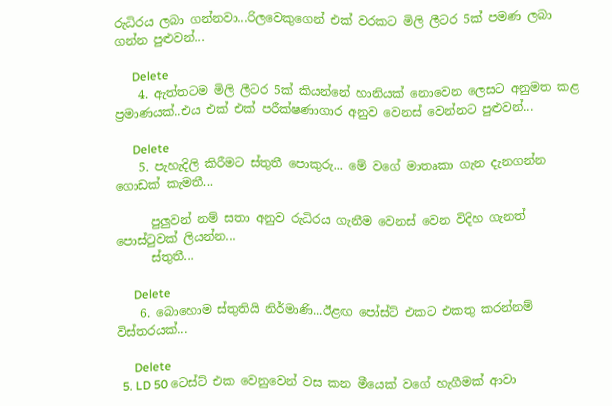රුධිරය ලබා ගන්නවා...රිලවෙකුගෙන් එක් වරකට මිලි ලීටර 5ක් පමණ ලබා ගන්න පුළුවන්...

      Delete
    4. ඇත්තටම මිලි ලීටර 5ක් කියන්නේ හානියක් නොවෙන ලෙසට අනුමත කළ ප්‍රමාණයක්..එය එක් එක් පරීක්ෂණාගාර අනුව වෙනස් වෙන්නට පුළුවන්...

      Delete
    5. පැහැදිලි කිරීමට ස්තුතී පොකුරු... මේ වගේ මාතෘකා ගැන දැනගන්න ගොඩක් කැමතී...

      පුලුවන් නම් සතා අනුව රුධිරය ගැනීම වෙනස් වෙන විදිහ ගැනත් පොස්ටුවක් ලියන්න...
      ස්තුතී...

      Delete
    6. බොහොම ස්තුතියි නිර්මාණි...ඊළඟ පෝස්ට් එකට එකතු කරන්නම් විස්තරයක්...

      Delete
  5. LD 50 ටෙස්ට් එක වෙනුවෙන් වස කන මීයෙක් වගේ හැගීමක් ආවා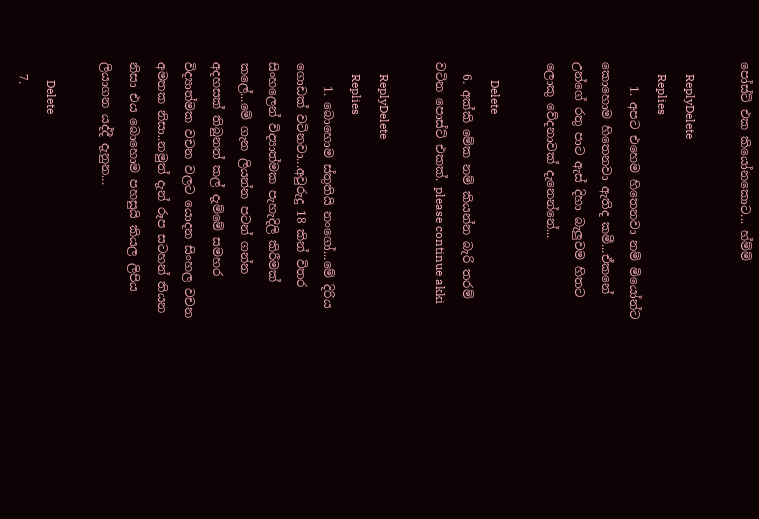පෝස්ට් එක කියෝනකොට... හ්ම්ම්

    ReplyDelete
    Replies
    1. අපට එහෙම හිතෙනවා නම් මියෝන්ට කොහොම හිතෙනවා ඇතිද කමී...ඒකනේ උන්ගේ රතු පාට ඇස් දිහා බැලුවම හිතට ලොකු වේදනාවක් දැනෙන්නේ...

      Delete
  6. අක්කි මේක නම් කියන්න බැරි තරම් වටින පොස්ට් එකක්. please continue akki

    ReplyDelete
    Replies
    1. බොහොම ස්තුතියි නංගෝ...මේ දිරිය ගොඩක් වටිනවා...අවුරුදු 18 කින් විතර සිංහලෙන් විද්‍යාත්මක පැහැදිලි කිරීමක් කලේ...මේ ගැන ලියන්න පටන් ගන්න අදහසක් තිබුනත් කල් දැම්මේ සමහර විද්‍යාත්මක වචන වලට යොදන සිංහල වචන අමතක නිසා..නමුත් දැන් රූප සටහන් තියන නිසා එය බොහොම පහසුයි කියල ලිපිය ලියාගන යද්දී දැනුන...

      Delete
  7.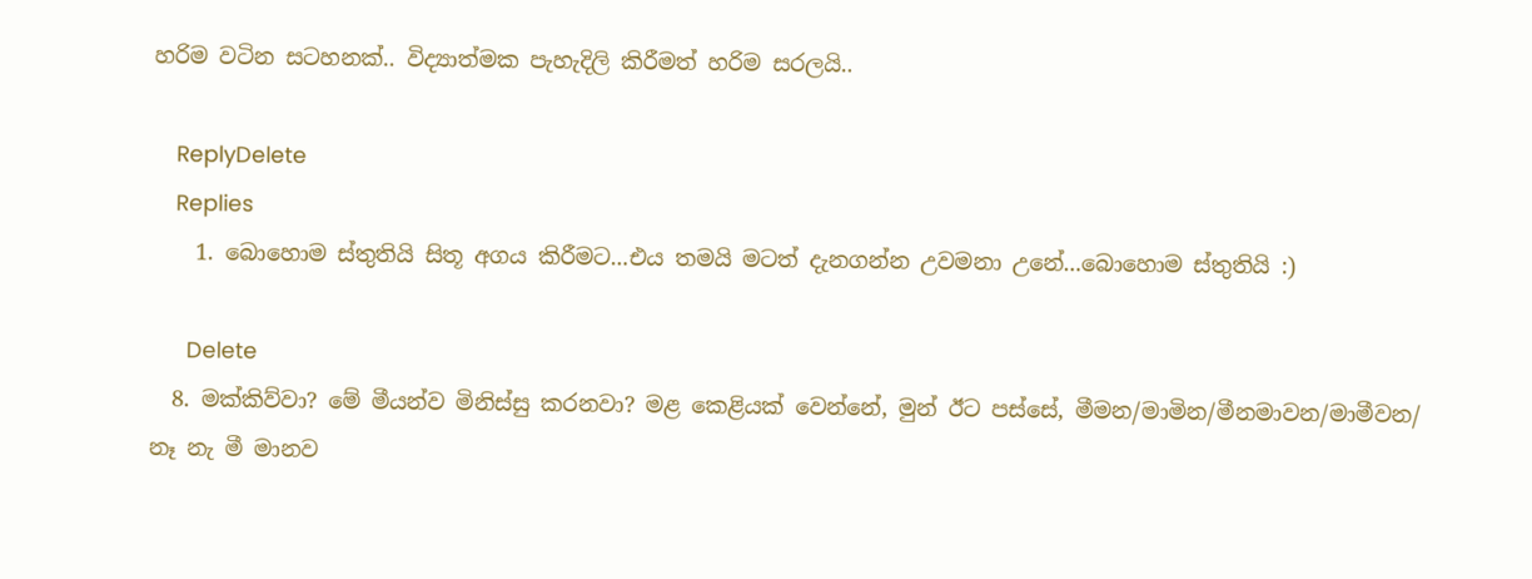හරිම වටින සටහනක්.. විද්‍යාත්මක පැහැදිලි කිරීමත් හරිම සරලයි..

    ReplyDelete
    Replies
    1. බොහොම ස්තුතියි සිතූ අගය කිරීමට...එය තමයි මටත් දැනගන්න උවමනා උනේ...බොහොම ස්තුතියි :)

      Delete
  8. මක්කිව්වා? මේ මීයන්ව මිනිස්සු කරනවා? මළ කෙළියක් වෙන්නේ, මුන් ඊට පස්සේ, මීමන/මාමින/මීනමාවන/මාමීවන/ නෑ නැ මී මානව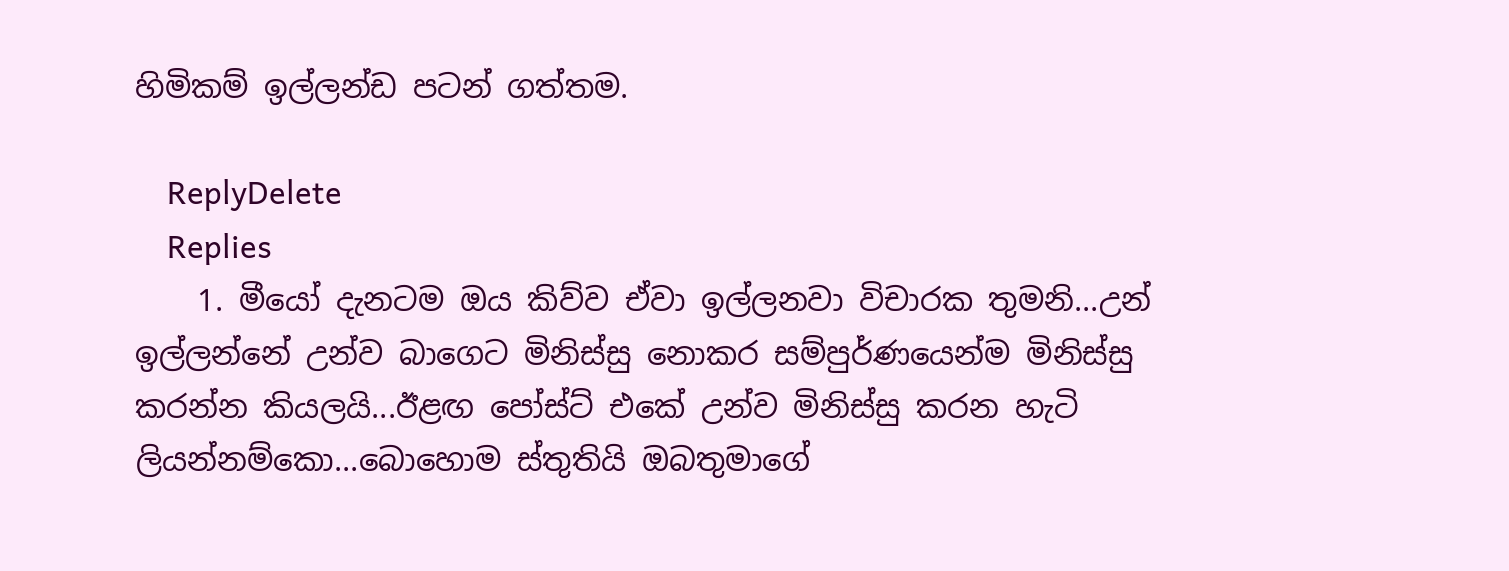හිමිකම් ඉල්ලන්ඩ පටන් ගත්තම.

    ReplyDelete
    Replies
    1. මීයෝ දැනටම ඔය කිව්ව ඒවා ඉල්ලනවා විචාරක තුමනි...උන් ඉල්ලන්නේ උන්ව බාගෙට මිනිස්සු නොකර සම්පුර්ණයෙන්ම මිනිස්සු කරන්න කියලයි...ඊළඟ පෝස්ට් එකේ උන්ව මිනිස්සු කරන හැටි ලියන්නම්කො...බොහොම ස්තුතියි ඔබතුමාගේ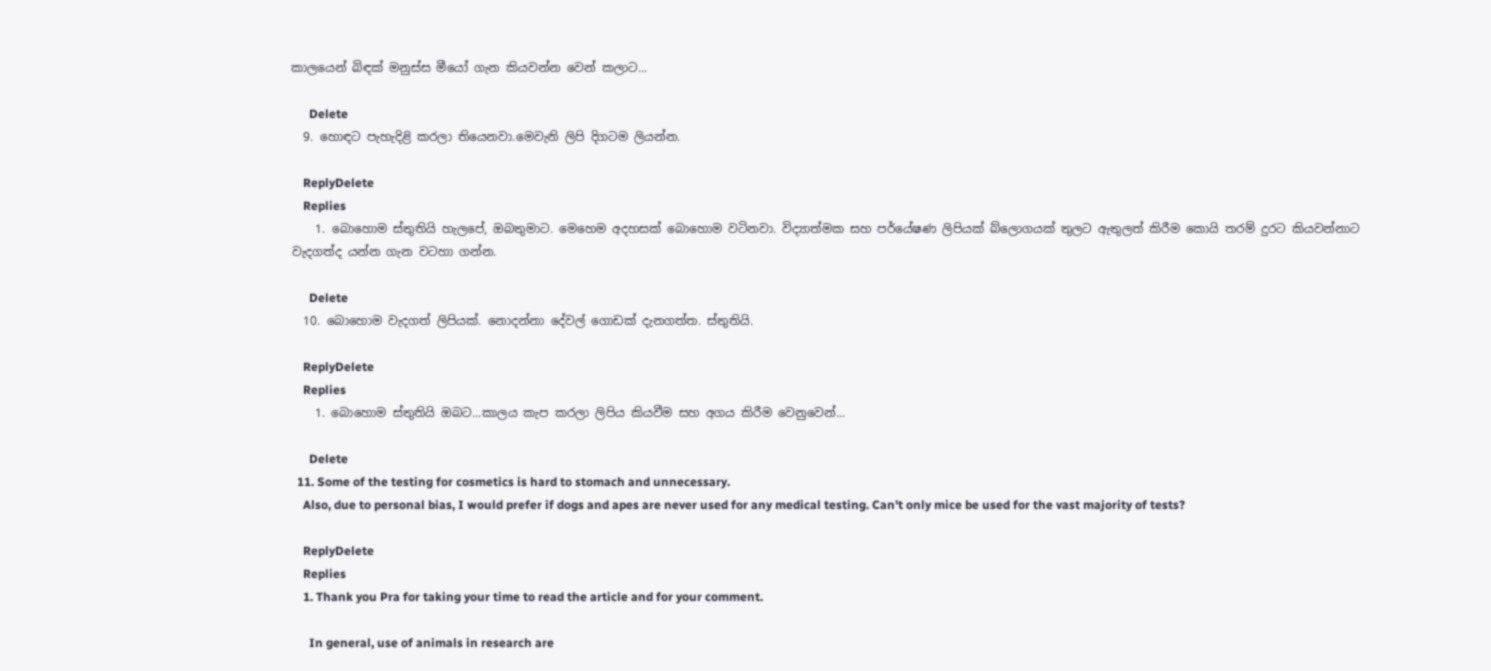කාලයෙන් බිඳක් මනුස්ස මීයෝ ගැන කියවන්න වෙන් කලාට...

      Delete
  9. හොඳට පැහැදිළි කරලා තියෙනවා.මෙවැනි ලිපි දිගටම ලියන්න.

    ReplyDelete
    Replies
    1. බොහොම ස්තුතියි හැලපේ, ඔබතුමාට. මෙහෙම අදහසක් බොහොම වටිනවා. විද්‍යාත්මක සහ පර්යේෂණ ලිපියක් බ්ලොගයක් තුලට ඇතුලත් කිරීම කොයි තරම් දුරට කියවන්නාට වැදගත්ද යන්න ගැන වටහා ගන්න.

      Delete
  10. බොහොම වැදගත් ලිපියක්. නොදන්නා දේවල් ගොඩක් දැනගත්ත. ස්තුතියි.

    ReplyDelete
    Replies
    1. බොහොම ස්තුතියි ඔබට...කාලය කැප කරලා ලිපිය කියවීම සහ අගය කිරීම වෙනුවෙන්...

      Delete
  11. Some of the testing for cosmetics is hard to stomach and unnecessary.
    Also, due to personal bias, I would prefer if dogs and apes are never used for any medical testing. Can't only mice be used for the vast majority of tests?

    ReplyDelete
    Replies
    1. Thank you Pra for taking your time to read the article and for your comment.

      In general, use of animals in research are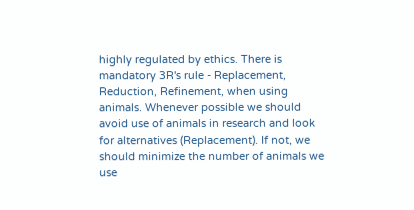highly regulated by ethics. There is mandatory 3R's rule - Replacement, Reduction, Refinement, when using animals. Whenever possible we should avoid use of animals in research and look for alternatives (Replacement). If not, we should minimize the number of animals we use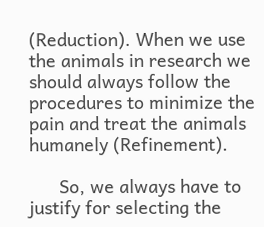(Reduction). When we use the animals in research we should always follow the procedures to minimize the pain and treat the animals humanely (Refinement).

      So, we always have to justify for selecting the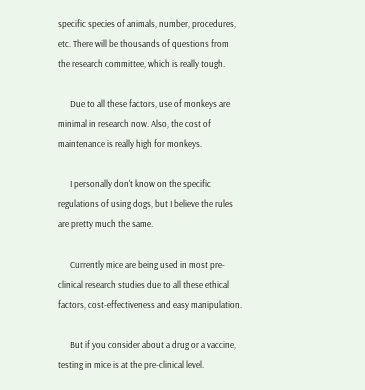specific species of animals, number, procedures, etc. There will be thousands of questions from the research committee, which is really tough.

      Due to all these factors, use of monkeys are minimal in research now. Also, the cost of maintenance is really high for monkeys.

      I personally don't know on the specific regulations of using dogs, but I believe the rules are pretty much the same.

      Currently mice are being used in most pre-clinical research studies due to all these ethical factors, cost-effectiveness and easy manipulation.

      But if you consider about a drug or a vaccine, testing in mice is at the pre-clinical level.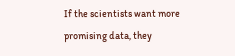If the scientists want more promising data, they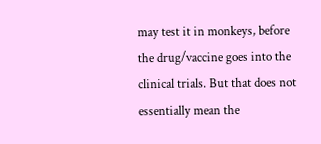may test it in monkeys, before the drug/vaccine goes into the clinical trials. But that does not essentially mean the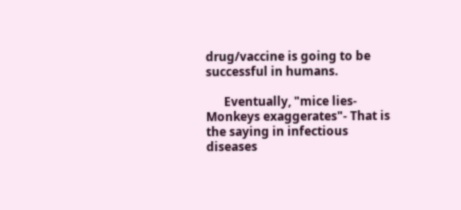drug/vaccine is going to be successful in humans.

      Eventually, "mice lies-Monkeys exaggerates"- That is the saying in infectious diseases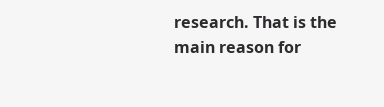research. That is the main reason for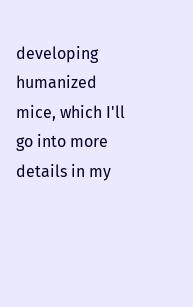developing humanized mice, which I'll go into more details in my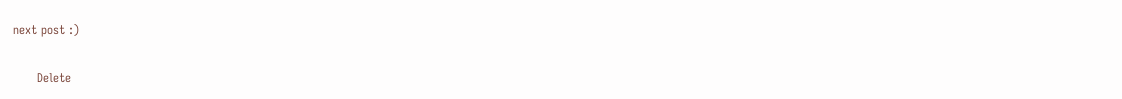next post :)

      Delete